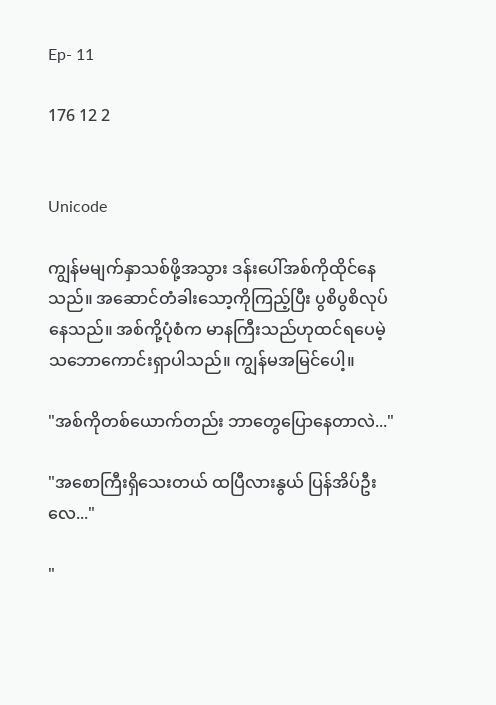Ep- 11

176 12 2


Unicode

ကျွန်မမျက်နှာသစ်ဖို့အသွား ဒန်းပေါ်အစ်ကိုထိုင်နေသည်။ အဆောင်တံခါးသော့ကိုကြည့်ပြီး ပွစိပွစိလုပ်နေသည်။ အစ်ကို့ပုံစံက မာနကြီးသည်ဟုထင်ရပေမဲ့ သဘောကောင်းရှာပါသည်။ ကျွန်မအမြင်ပေါ့။

"အစ်ကိုတစ်ယောက်တည်း ဘာတွေပြောနေတာလဲ..."

"အစောကြီးရှိသေးတယ် ထပြီလားနွယ် ပြန်အိပ်ဦးလေ..."

"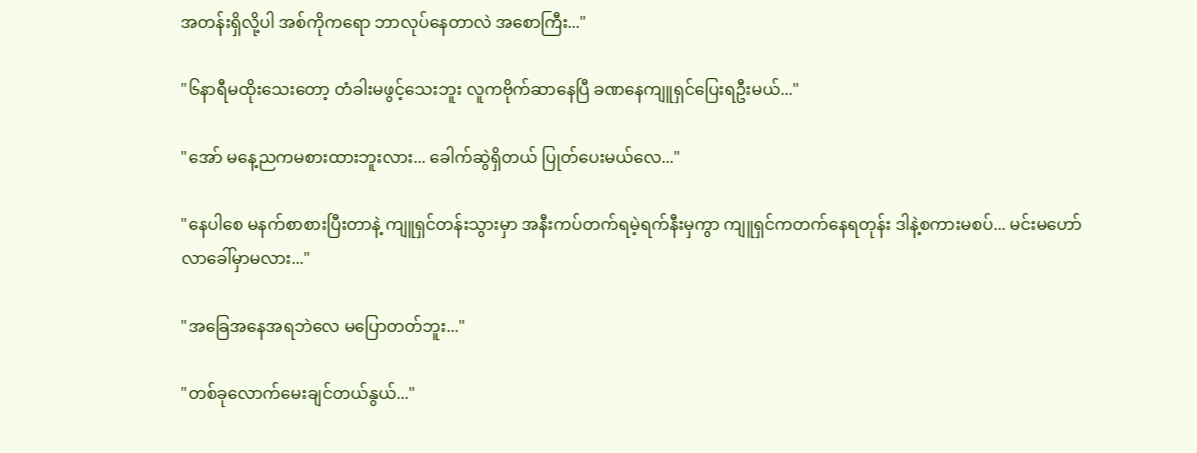အတန်းရှိလို့ပါ အစ်ကိုကရော ဘာလုပ်နေတာလဲ အစောကြီး..."

"၆နာရီမထိုးသေးတော့ တံခါးမဖွင့်သေးဘူး လူကဗိုက်ဆာနေပြီ ခဏနေကျူရှင်ပြေးရဦးမယ်..."

"အော် မနေ့ညကမစားထားဘူးလား... ခေါက်ဆွဲရှိတယ် ပြုတ်ပေးမယ်လေ..."

"နေပါစေ မနက်စာစားပြီးတာနဲ့ ကျူရှင်တန်းသွားမှာ အနီးကပ်တက်ရမဲ့ရက်နီးမှကွာ ကျူရှင်ကတက်နေရတုန်း ဒါနဲ့စကားမစပ်... မင်းမဟော် လာ‌ခေါ်မှာမလား..."

"အခြေအနေအရဘဲလေ မပြောတတ်ဘူး..."

"တစ်ခုလောက်မေးချင်တယ်နွယ်..."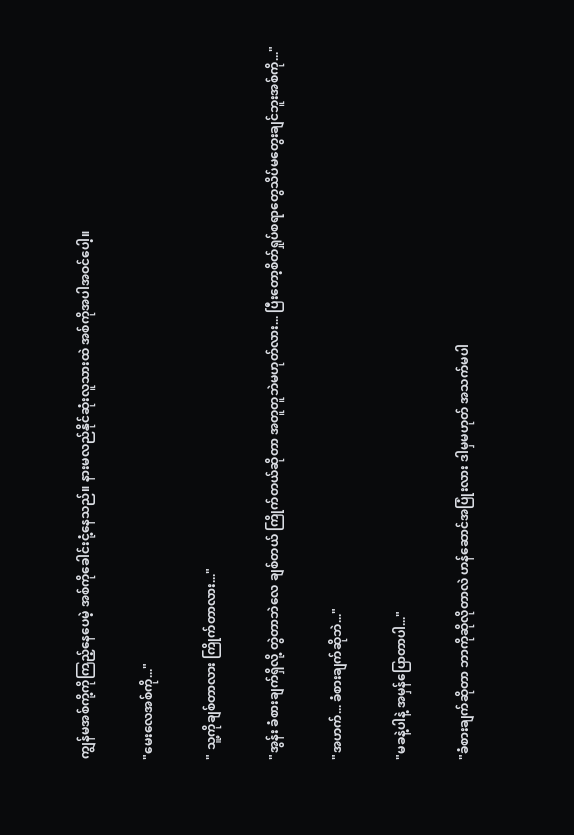ကျွန်မအစ်ကို့ကိုကြည့်နေပေမဲ့ အစ်ကိုခေါင်းငုံ့နေသည်။ နားမလည်နိုင်ဆုံးလူသားထဲ အစ်ကိုအပါအဝင်ပေါ့။

"မေးလေအစ်ကို..."

" သူ့ကိုချစ်တာလား ကြိုက်တာလား..."

"အွန်း ခံစားချက်ရှိလို့ တွဲတာဘဲလေ ချစ်တယ် ကြိုက်တယ်ဆိုတာ အတူတူဘဲမဟုတ်လား... ပြီးတော့စိတ်ရှုပ်စရာတွေသိပ်မတွေးချင်ဘူးအစ်ကို..."

"အဟက်... ခံစားချက်ဆိုဘဲ..."

"မ‌ခနဲ့ပါနဲ့ အမှန်ပြောတာပါ..."

"ခံစားချက်ဆိုတာ ဘာကိုဆိုလိုတာလဲ ဟန်ဆောင်အပြုံးလား ဒါမှမဟုတ် အသက်မပါ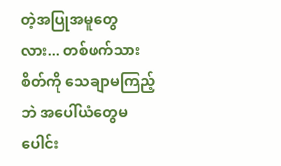တဲ့အပြုအမူတွေလား... တစ်ဖက်သားစိတ်ကို သေချာမကြည့်ဘဲ အပေါ်ယံတွေမပေါင်း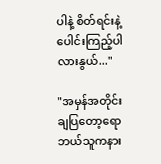ပါနဲ့ စိတ်ရင်းနဲ့ပေါင်းကြည့်ပါလားနွယ်..."

"အမှန်အတိုင်းချပြတော့ရော ဘယ်သူကနား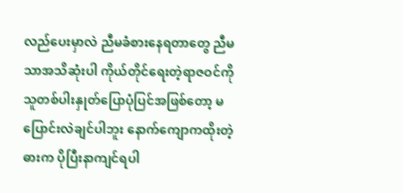လည်ပေးမှာလဲ ညီမခံစားနေရတာတွေ ညီမသာအသိဆုံးပါ ကိုယ်တိုင်ရေးတဲ့ရာဇဝင်ကို သူတစ်ပါးနှုတ်ပြောပုံပြင်အဖြစ်တော့ မပြောင်းလဲချင်ပါဘူး နောက်ကျောကထိုးတဲ့
ဓားက ပိုပြီးနာကျင်ရပါ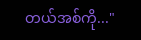တယ်အစ်ကို..."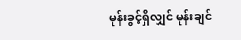မုန်းခွင့်ရှိလျှင် မုန်းချင်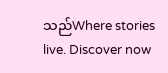သည်Where stories live. Discover now